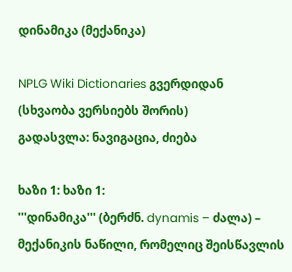დინამიკა (მექანიკა)

NPLG Wiki Dictionaries გვერდიდან
(სხვაობა ვერსიებს შორის)
გადასვლა: ნავიგაცია, ძიება

ხაზი 1: ხაზი 1:
'''დინამიკა''' (ბერძნ. dynamis – ძალა) – მექანიკის ნაწილი, რომელიც შეისწავლის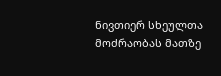ნივთიერ სხეულთა მოძრაობას მათზე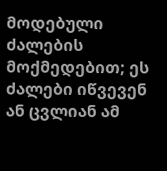მოდებული ძალების მოქმედებით; ეს ძალები იწვევენ ან ცვლიან ამ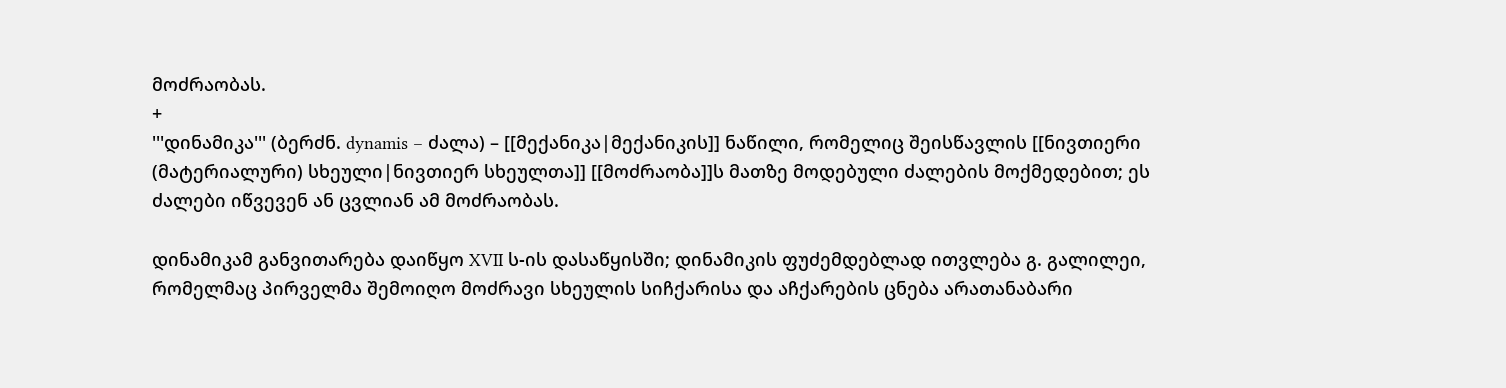მოძრაობას.
+
'''დინამიკა''' (ბერძნ. dynamis – ძალა) – [[მექანიკა|მექანიკის]] ნაწილი, რომელიც შეისწავლის [[ნივთიერი (მატერიალური) სხეული|ნივთიერ სხეულთა]] [[მოძრაობა]]ს მათზე მოდებული ძალების მოქმედებით; ეს ძალები იწვევენ ან ცვლიან ამ მოძრაობას.

დინამიკამ განვითარება დაიწყო XVII ს-ის დასაწყისში; დინამიკის ფუძემდებლად ითვლება გ. გალილეი, რომელმაც პირველმა შემოიღო მოძრავი სხეულის სიჩქარისა და აჩქარების ცნება არათანაბარი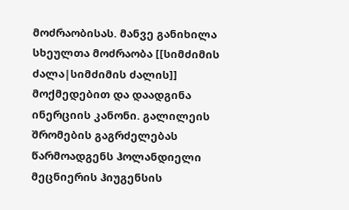მოძრაობისას. მანვე განიხილა სხეულთა მოძრაობა [[სიმძიმის ძალა|სიმძიმის ძალის]] მოქმედებით და დაადგინა ინერციის კანონი. გალილეის შრომების გაგრძელებას წარმოადგენს ჰოლანდიელი მეცნიერის ჰიუგენსის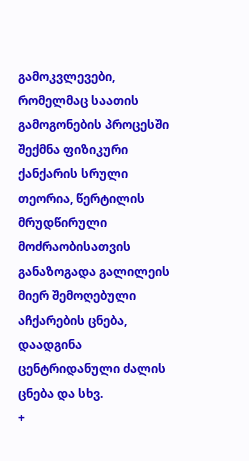გამოკვლევები, რომელმაც საათის გამოგონების პროცესში შექმნა ფიზიკური ქანქარის სრული თეორია, წერტილის მრუდწირული მოძრაობისათვის განაზოგადა გალილეის მიერ შემოღებული აჩქარების ცნება, დაადგინა ცენტრიდანული ძალის ცნება და სხვ.
+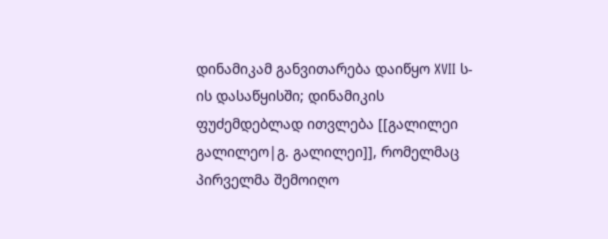დინამიკამ განვითარება დაიწყო XVII ს-ის დასაწყისში; დინამიკის ფუძემდებლად ითვლება [[გალილეი გალილეო|გ. გალილეი]], რომელმაც პირველმა შემოიღო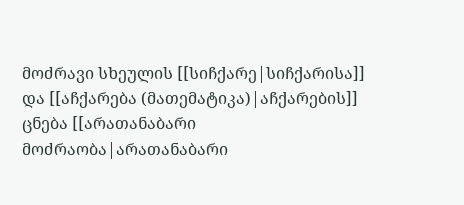მოძრავი სხეულის [[სიჩქარე|სიჩქარისა]] და [[აჩქარება (მათემატიკა)|აჩქარების]] ცნება [[არათანაბარი მოძრაობა|არათანაბარი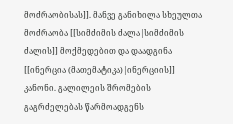მოძრაობისას]]. მანვე განიხილა სხეულთა მოძრაობა [[სიმძიმის ძალა|სიმძიმის ძალის]] მოქმედებით და დაადგინა [[ინერცია (მათემატიკა)|ინერციის]] კანონი. გალილეის შრომების გაგრძელებას წარმოადგენს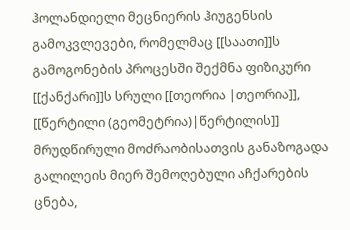ჰოლანდიელი მეცნიერის ჰიუგენსის გამოკვლევები, რომელმაც [[საათი]]ს გამოგონების პროცესში შექმნა ფიზიკური [[ქანქარი]]ს სრული [[თეორია |თეორია]], [[წერტილი (გეომეტრია)|წერტილის]] მრუდწირული მოძრაობისათვის განაზოგადა გალილეის მიერ შემოღებული აჩქარების ცნება,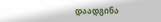დაადგინა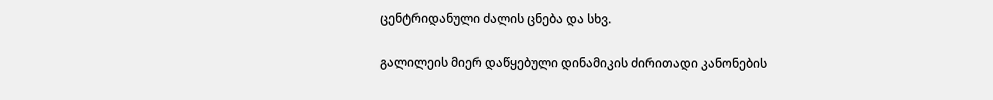ცენტრიდანული ძალის ცნება და სხვ.

გალილეის მიერ დაწყებული დინამიკის ძირითადი კანონების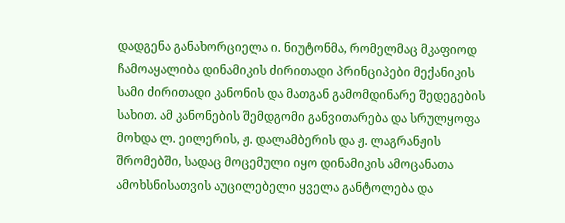დადგენა განახორციელა ი. ნიუტონმა, რომელმაც მკაფიოდ ჩამოაყალიბა დინამიკის ძირითადი პრინციპები მექანიკის სამი ძირითადი კანონის და მათგან გამომდინარე შედეგების სახით. ამ კანონების შემდგომი განვითარება და სრულყოფა მოხდა ლ. ეილერის, ჟ. დალამბერის და ჟ. ლაგრანჟის შრომებში, სადაც მოცემული იყო დინამიკის ამოცანათა ამოხსნისათვის აუცილებელი ყველა განტოლება და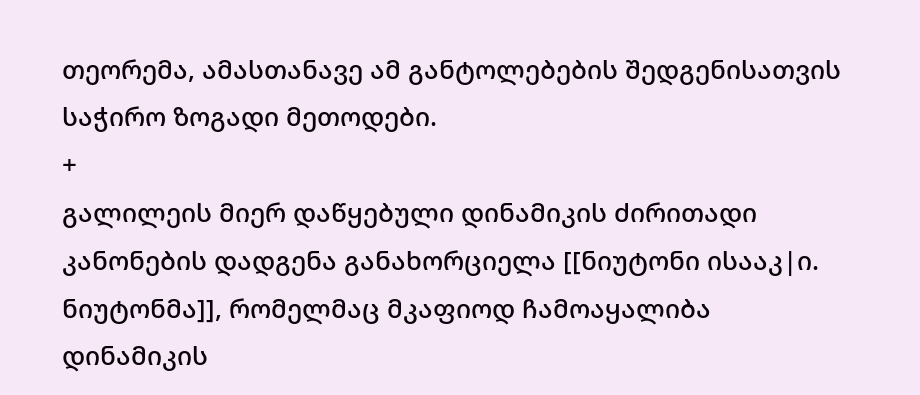თეორემა, ამასთანავე ამ განტოლებების შედგენისათვის საჭირო ზოგადი მეთოდები.
+
გალილეის მიერ დაწყებული დინამიკის ძირითადი კანონების დადგენა განახორციელა [[ნიუტონი ისააკ|ი. ნიუტონმა]], რომელმაც მკაფიოდ ჩამოაყალიბა დინამიკის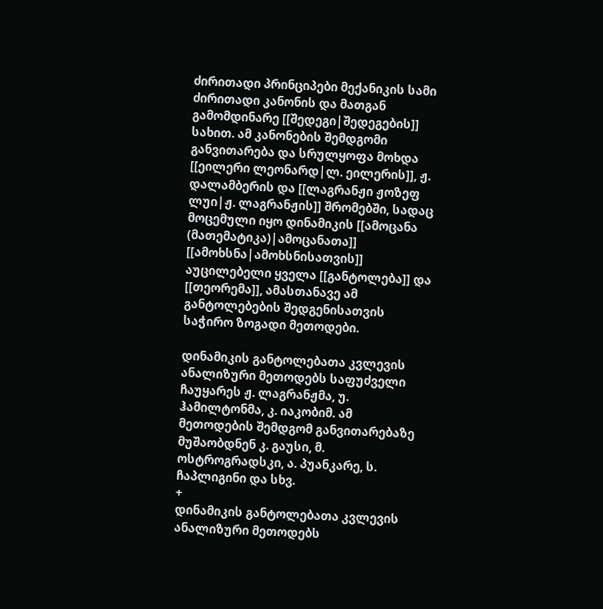ძირითადი პრინციპები მექანიკის სამი ძირითადი კანონის და მათგან გამომდინარე [[შედეგი|შედეგების]] სახით. ამ კანონების შემდგომი განვითარება და სრულყოფა მოხდა [[ეილერი ლეონარდ|ლ. ეილერის]], ჟ. დალამბერის და [[ლაგრანჟი ჟოზეფ ლუი|ჟ. ლაგრანჟის]] შრომებში, სადაც მოცემული იყო დინამიკის [[ამოცანა (მათემატიკა)|ამოცანათა]] [[ამოხსნა|ამოხსნისათვის]] აუცილებელი ყველა [[განტოლება]] და [[თეორემა]], ამასთანავე ამ განტოლებების შედგენისათვის საჭირო ზოგადი მეთოდები.

დინამიკის განტოლებათა კვლევის ანალიზური მეთოდებს საფუძველი ჩაუყარეს ჟ. ლაგრანჟმა, უ. ჰამილტონმა, კ. იაკობიმ. ამ მეთოდების შემდგომ განვითარებაზე მუშაობდნენ კ. გაუსი, მ. ოსტროგრადსკი, ა. პუანკარე, ს. ჩაპლიგინი და სხვ.
+
დინამიკის განტოლებათა კვლევის ანალიზური მეთოდებს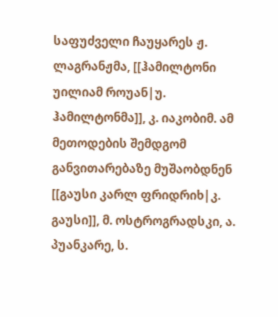საფუძველი ჩაუყარეს ჟ. ლაგრანჟმა, [[ჰამილტონი უილიამ როუან|უ. ჰამილტონმა]], კ. იაკობიმ. ამ მეთოდების შემდგომ განვითარებაზე მუშაობდნენ [[გაუსი კარლ ფრიდრიხ|კ. გაუსი]], მ. ოსტროგრადსკი, ა. პუანკარე, ს.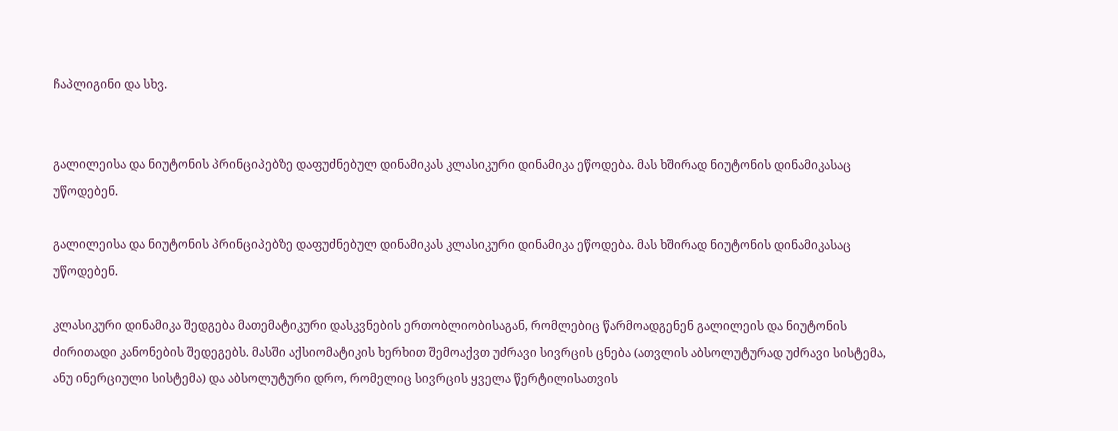ჩაპლიგინი და სხვ.


გალილეისა და ნიუტონის პრინციპებზე დაფუძნებულ დინამიკას კლასიკური დინამიკა ეწოდება. მას ხშირად ნიუტონის დინამიკასაც უწოდებენ.

გალილეისა და ნიუტონის პრინციპებზე დაფუძნებულ დინამიკას კლასიკური დინამიკა ეწოდება. მას ხშირად ნიუტონის დინამიკასაც უწოდებენ.

კლასიკური დინამიკა შედგება მათემატიკური დასკვნების ერთობლიობისაგან, რომლებიც წარმოადგენენ გალილეის და ნიუტონის ძირითადი კანონების შედეგებს. მასში აქსიომატიკის ხერხით შემოაქვთ უძრავი სივრცის ცნება (ათვლის აბსოლუტურად უძრავი სისტემა, ანუ ინერციული სისტემა) და აბსოლუტური დრო, რომელიც სივრცის ყველა წერტილისათვის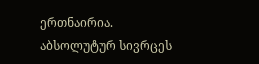ერთნაირია. აბსოლუტურ სივრცეს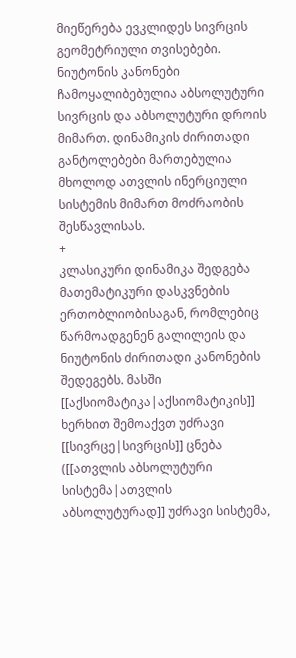მიეწერება ევკლიდეს სივრცის გეომეტრიული თვისებები. ნიუტონის კანონები ჩამოყალიბებულია აბსოლუტური სივრცის და აბსოლუტური დროის მიმართ. დინამიკის ძირითადი განტოლებები მართებულია მხოლოდ ათვლის ინერციული სისტემის მიმართ მოძრაობის შესწავლისას.
+
კლასიკური დინამიკა შედგება მათემატიკური დასკვნების ერთობლიობისაგან, რომლებიც წარმოადგენენ გალილეის და ნიუტონის ძირითადი კანონების შედეგებს. მასში [[აქსიომატიკა|აქსიომატიკის]] ხერხით შემოაქვთ უძრავი [[სივრცე|სივრცის]] ცნება ([[ათვლის აბსოლუტური სისტემა|ათვლის აბსოლუტურად]] უძრავი სისტემა,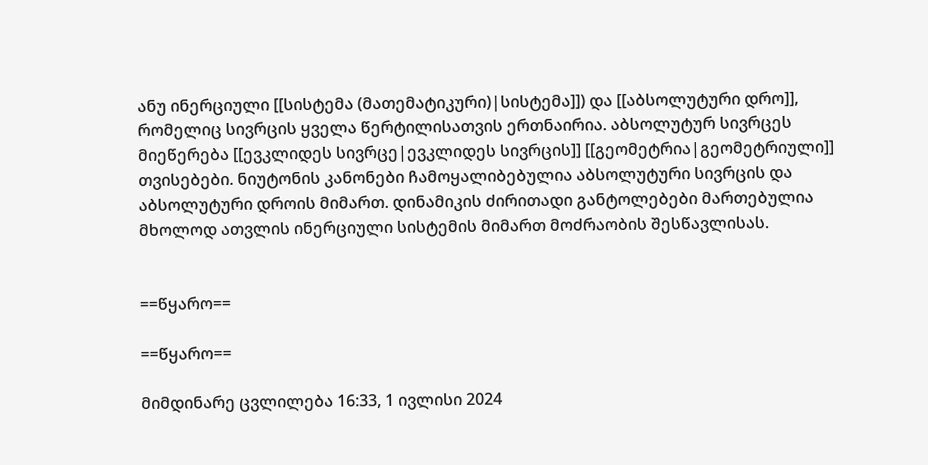ანუ ინერციული [[სისტემა (მათემატიკური)|სისტემა]]) და [[აბსოლუტური დრო]], რომელიც სივრცის ყველა წერტილისათვის ერთნაირია. აბსოლუტურ სივრცეს მიეწერება [[ევკლიდეს სივრცე|ევკლიდეს სივრცის]] [[გეომეტრია|გეომეტრიული]] თვისებები. ნიუტონის კანონები ჩამოყალიბებულია აბსოლუტური სივრცის და აბსოლუტური დროის მიმართ. დინამიკის ძირითადი განტოლებები მართებულია მხოლოდ ათვლის ინერციული სისტემის მიმართ მოძრაობის შესწავლისას.


==წყარო==

==წყარო==

მიმდინარე ცვლილება 16:33, 1 ივლისი 2024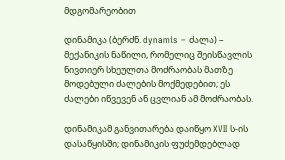მდგომარეობით

დინამიკა (ბერძნ. dynamis – ძალა) – მექანიკის ნაწილი, რომელიც შეისწავლის ნივთიერ სხეულთა მოძრაობას მათზე მოდებული ძალების მოქმედებით; ეს ძალები იწვევენ ან ცვლიან ამ მოძრაობას.

დინამიკამ განვითარება დაიწყო XVII ს-ის დასაწყისში; დინამიკის ფუძემდებლად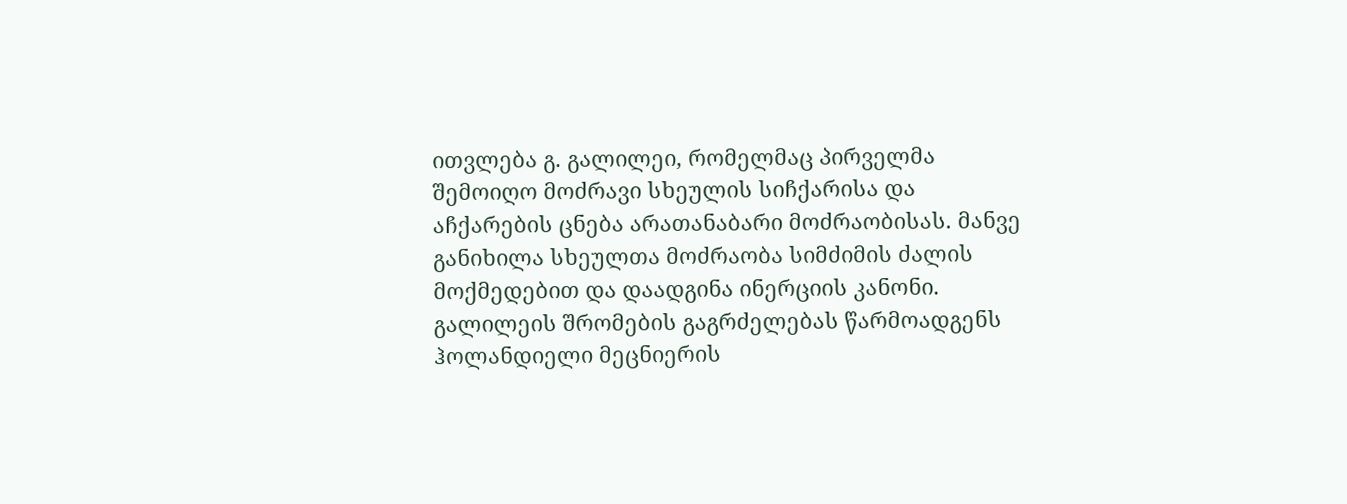ითვლება გ. გალილეი, რომელმაც პირველმა შემოიღო მოძრავი სხეულის სიჩქარისა და აჩქარების ცნება არათანაბარი მოძრაობისას. მანვე განიხილა სხეულთა მოძრაობა სიმძიმის ძალის მოქმედებით და დაადგინა ინერციის კანონი. გალილეის შრომების გაგრძელებას წარმოადგენს ჰოლანდიელი მეცნიერის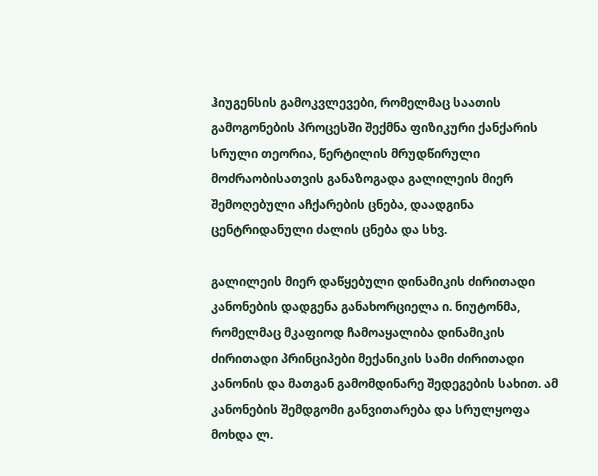ჰიუგენსის გამოკვლევები, რომელმაც საათის გამოგონების პროცესში შექმნა ფიზიკური ქანქარის სრული თეორია, წერტილის მრუდწირული მოძრაობისათვის განაზოგადა გალილეის მიერ შემოღებული აჩქარების ცნება, დაადგინა ცენტრიდანული ძალის ცნება და სხვ.

გალილეის მიერ დაწყებული დინამიკის ძირითადი კანონების დადგენა განახორციელა ი. ნიუტონმა, რომელმაც მკაფიოდ ჩამოაყალიბა დინამიკის ძირითადი პრინციპები მექანიკის სამი ძირითადი კანონის და მათგან გამომდინარე შედეგების სახით. ამ კანონების შემდგომი განვითარება და სრულყოფა მოხდა ლ.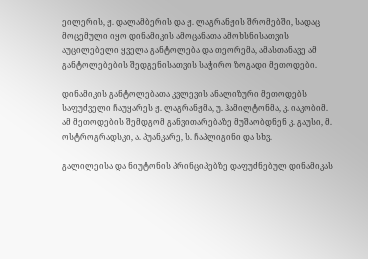ეილერის, ჟ. დალამბერის და ჟ. ლაგრანჟის შრომებში, სადაც მოცემული იყო დინამიკის ამოცანათა ამოხსნისათვის აუცილებელი ყველა განტოლება და თეორემა, ამასთანავე ამ განტოლებების შედგენისათვის საჭირო ზოგადი მეთოდები.

დინამიკის განტოლებათა კვლევის ანალიზური მეთოდებს საფუძველი ჩაუყარეს ჟ. ლაგრანჟმა, უ. ჰამილტონმა, კ. იაკობიმ. ამ მეთოდების შემდგომ განვითარებაზე მუშაობდნენ კ. გაუსი, მ. ოსტროგრადსკი, ა. პუანკარე, ს. ჩაპლიგინი და სხვ.

გალილეისა და ნიუტონის პრინციპებზე დაფუძნებულ დინამიკას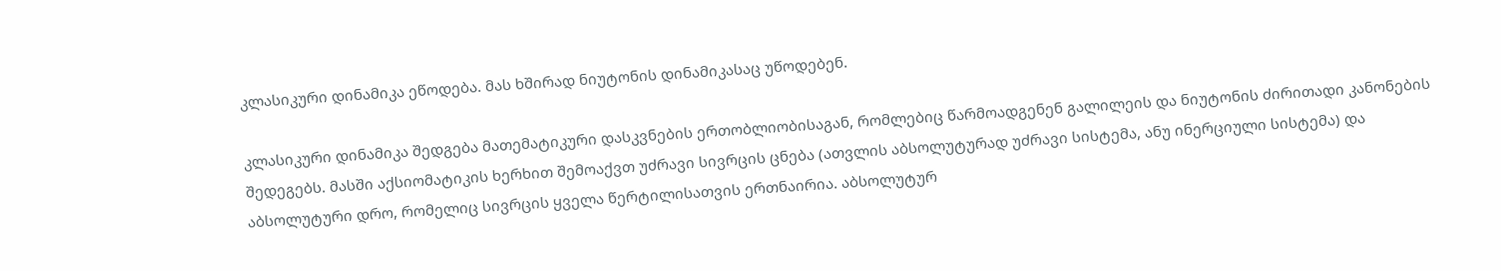კლასიკური დინამიკა ეწოდება. მას ხშირად ნიუტონის დინამიკასაც უწოდებენ.

კლასიკური დინამიკა შედგება მათემატიკური დასკვნების ერთობლიობისაგან, რომლებიც წარმოადგენენ გალილეის და ნიუტონის ძირითადი კანონების შედეგებს. მასში აქსიომატიკის ხერხით შემოაქვთ უძრავი სივრცის ცნება (ათვლის აბსოლუტურად უძრავი სისტემა, ანუ ინერციული სისტემა) და აბსოლუტური დრო, რომელიც სივრცის ყველა წერტილისათვის ერთნაირია. აბსოლუტურ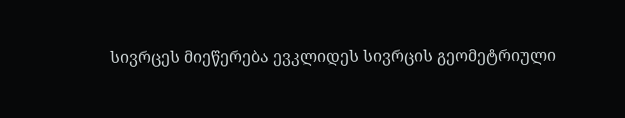სივრცეს მიეწერება ევკლიდეს სივრცის გეომეტრიული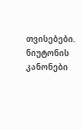თვისებები. ნიუტონის კანონები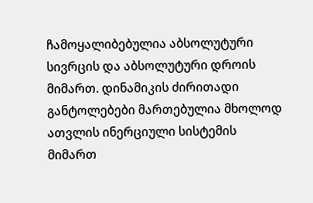ჩამოყალიბებულია აბსოლუტური სივრცის და აბსოლუტური დროის მიმართ. დინამიკის ძირითადი განტოლებები მართებულია მხოლოდ ათვლის ინერციული სისტემის მიმართ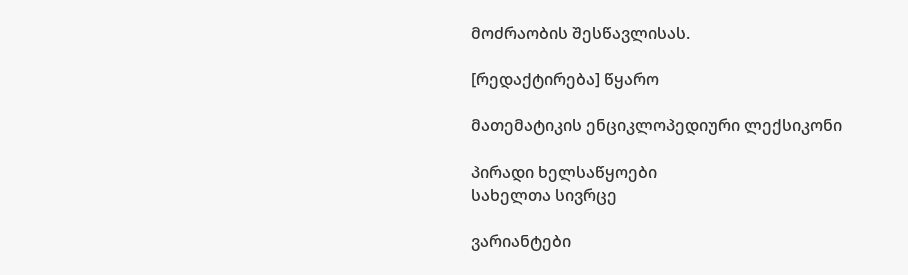მოძრაობის შესწავლისას.

[რედაქტირება] წყარო

მათემატიკის ენციკლოპედიური ლექსიკონი

პირადი ხელსაწყოები
სახელთა სივრცე

ვარიანტები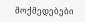მოქმედებები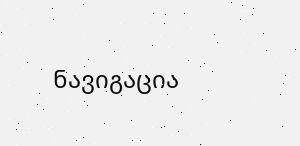ნავიგაცია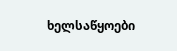ხელსაწყოები